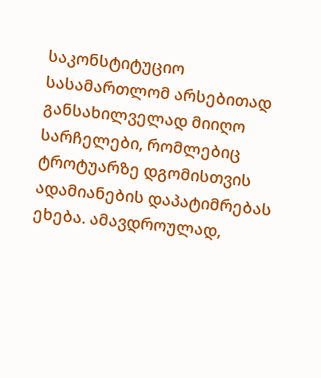საკონსტიტუციო სასამართლომ არსებითად განსახილველად მიიღო სარჩელები, რომლებიც ტროტუარზე დგომისთვის ადამიანების დაპატიმრებას ეხება. ამავდროულად,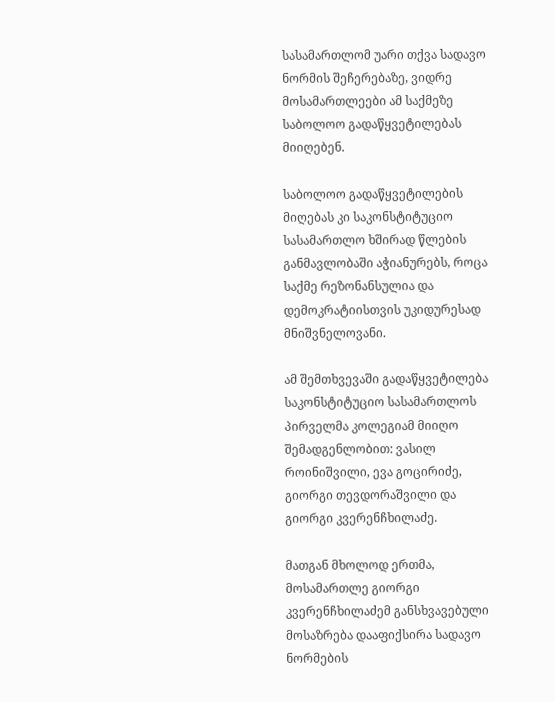სასამართლომ უარი თქვა სადავო ნორმის შეჩერებაზე, ვიდრე მოსამართლეები ამ საქმეზე საბოლოო გადაწყვეტილებას მიიღებენ.

საბოლოო გადაწყვეტილების მიღებას კი საკონსტიტუციო სასამართლო ხშირად წლების განმავლობაში აჭიანურებს, როცა საქმე რეზონანსულია და დემოკრატიისთვის უკიდურესად მნიშვნელოვანი.

ამ შემთხვევაში გადაწყვეტილება საკონსტიტუციო სასამართლოს პირველმა კოლეგიამ მიიღო შემადგენლობით: ვასილ როინიშვილი, ევა გოცირიძე, გიორგი თევდორაშვილი და გიორგი კვერენჩხილაძე.

მათგან მხოლოდ ერთმა, მოსამართლე გიორგი კვერენჩხილაძემ განსხვავებული მოსაზრება დააფიქსირა სადავო ნორმების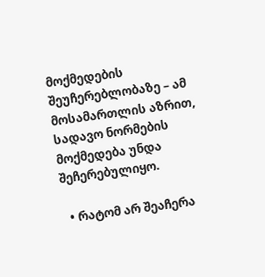მოქმედების შეუჩერებლობაზე – ამ მოსამართლის აზრით, სადავო ნორმების მოქმედება უნდა შეჩერებულიყო.

  • რატომ არ შეაჩერა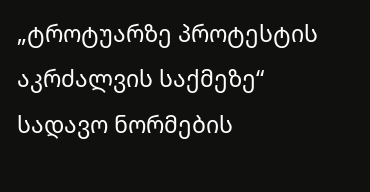„ტროტუარზე პროტესტის აკრძალვის საქმეზე“ სადავო ნორმების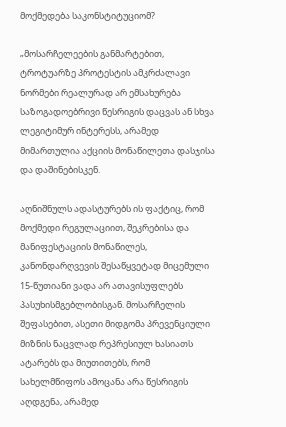მოქმედება საკონსტიტუციომ?

„მოსარჩელეების განმარტებით, ტროტუარზე პროტესტის ამკრძალავი ნორმები რეალურად არ ემსახურება საზოგადოებრივი წესრიგის დაცვას ან სხვა ლეგიტიმურ ინტერესს, არამედ მიმართულია აქციის მონაწილეთა დასჯისა და დაშინებისკენ.

აღნიშნულს ადასტურებს ის ფაქტიც, რომ მოქმედი რეგულაციით, შეკრებისა და მანიფესტაციის მონაწილეს, კანონდარღვევის შესაწყვეტად მიცემული 15-წუთიანი ვადა არ ათავისუფლებს პასუხისმგებლობისგან. მოსარჩელის შეფასებით, ასეთი მიდგომა პრევენციული მიზნის ნაცვლად რეპრესიულ ხასიათს ატარებს და მიუთითებს, რომ სახელმწიფოს ამოცანა არა წესრიგის აღდგენა, არამედ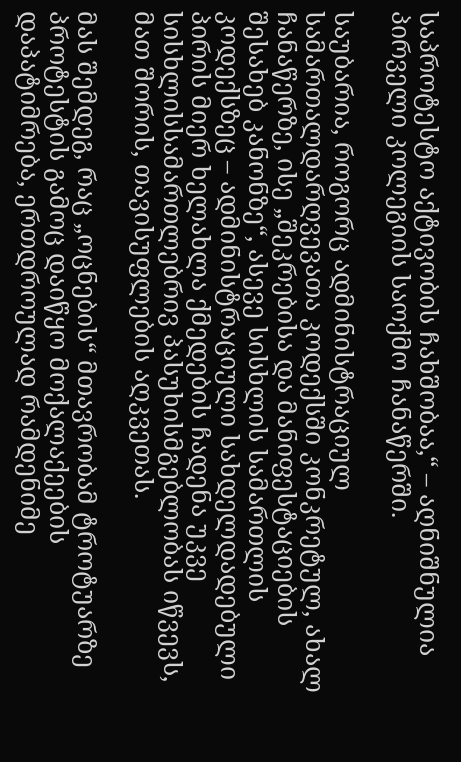საპროტესტო აქტივობის ჩახშობაა,“ – აღნიშნულია პირველი კოლეგიის საოქმო ჩანაწერში.

საუბარია, როგორც ადმინისტრაციულ სამართალდარღვევათა კოდექსში კონკრეტულ, ახალ ჩანაწერზე, ისე „შეკრებისა და მანიფესტაციების შესახებ კანონზე“, ასევე სისხლის სამართლის კოდექსზეც – ადმინისტრაციული სახდელდადებული პირის მიერ ხელახლა ქმედების ჩადენა უკვე სისხლისსამართლებრივ პასუხისმგებლობას იწვევს, მათ შორის, თავისუფლების აღკვეთას.

მას შემდეგ, რაც „ოცნების“ მთავრობამ ტროტუარზე პროტესტის გამოც დაიწყო მოქალაქეების დაპატიმრება, ერთდროულად რამდენიმე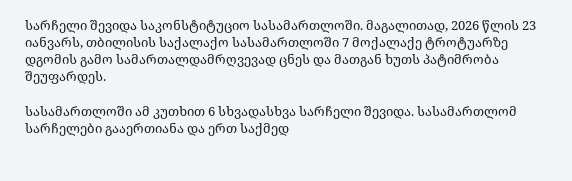სარჩელი შევიდა საკონსტიტუციო სასამართლოში. მაგალითად, 2026 წლის 23 იანვარს, თბილისის საქალაქო სასამართლოში 7 მოქალაქე ტროტუარზე დგომის გამო სამართალდამრღვევად ცნეს და მათგან ხუთს პატიმრობა შეუფარდეს.

სასამართლოში ამ კუთხით 6 სხვადასხვა სარჩელი შევიდა. სასამართლომ სარჩელები გააერთიანა და ერთ საქმედ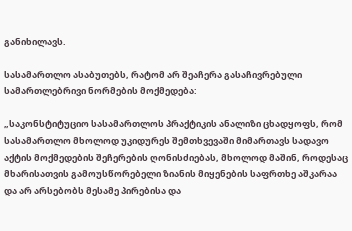განიხილავს.

სასამართლო ასაბუთებს, რატომ არ შეაჩერა გასაჩივრებული სამართლებრივი ნორმების მოქმედება:

„საკონსტიტუციო სასამართლოს პრაქტიკის ანალიზი ცხადყოფს, რომ სასამართლო მხოლოდ უკიდურეს შემთხვევაში მიმართავს სადავო აქტის მოქმედების შეჩერების ღონისძიებას, მხოლოდ მაშინ, როდესაც მხარისათვის გამოუსწორებელი ზიანის მიყენების საფრთხე აშკარაა და არ არსებობს მესამე პირებისა და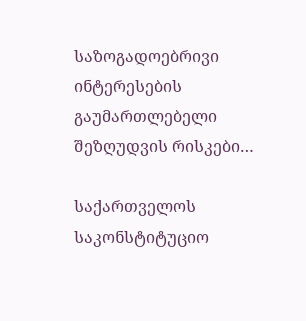საზოგადოებრივი ინტერესების გაუმართლებელი შეზღუდვის რისკები…

საქართველოს საკონსტიტუციო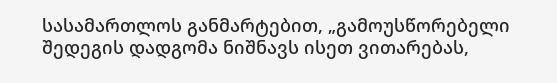სასამართლოს განმარტებით, „გამოუსწორებელი შედეგის დადგომა ნიშნავს ისეთ ვითარებას,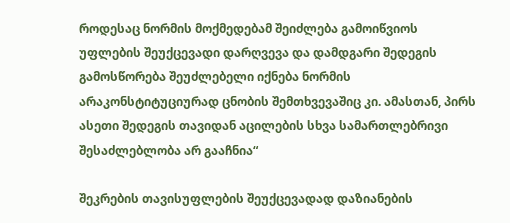როდესაც ნორმის მოქმედებამ შეიძლება გამოიწვიოს უფლების შეუქცევადი დარღვევა და დამდგარი შედეგის გამოსწორება შეუძლებელი იქნება ნორმის არაკონსტიტუციურად ცნობის შემთხვევაშიც კი. ამასთან, პირს ასეთი შედეგის თავიდან აცილების სხვა სამართლებრივი შესაძლებლობა არ გააჩნია“

შეკრების თავისუფლების შეუქცევადად დაზიანების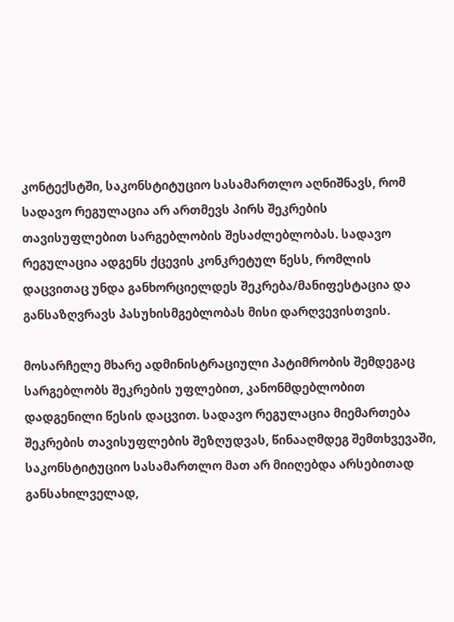კონტექსტში, საკონსტიტუციო სასამართლო აღნიშნავს, რომ სადავო რეგულაცია არ ართმევს პირს შეკრების თავისუფლებით სარგებლობის შესაძლებლობას. სადავო რეგულაცია ადგენს ქცევის კონკრეტულ წესს, რომლის დაცვითაც უნდა განხორციელდეს შეკრება/მანიფესტაცია და განსაზღვრავს პასუხისმგებლობას მისი დარღვევისთვის.

მოსარჩელე მხარე ადმინისტრაციული პატიმრობის შემდეგაც სარგებლობს შეკრების უფლებით, კანონმდებლობით დადგენილი წესის დაცვით. სადავო რეგულაცია მიემართება შეკრების თავისუფლების შეზღუდვას, წინააღმდეგ შემთხვევაში, საკონსტიტუციო სასამართლო მათ არ მიიღებდა არსებითად განსახილველად,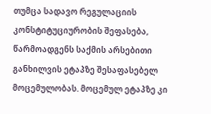თუმცა სადავო რეგულაციის კონსტიტუციურობის შეფასება, წარმოადგენს საქმის არსებითი განხილვის ეტაპზე შესაფასებელ მოცემულობას. მოცემულ ეტაპზე კი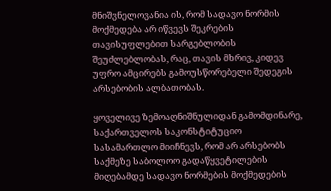მნიშვნელოვანია ის, რომ სადავო ნორმის მოქმედება არ იწვევს შეკრების თავისუფლებით სარგებლობის შეუძლებლობას, რაც, თავის მხრივ, კიდევ უფრო ამცირებს გამოუსწორებელი შედეგის არსებობის ალბათობას.

ყოველივე ზემოაღნიშნულიდან გამომდინარე, საქართველოს საკონსტიტუციო სასამართლო მიიჩნევს, რომ არ არსებობს საქმეზე საბოლოო გადაწყვეტილების მიღებამდე სადავო ნორმების მოქმედების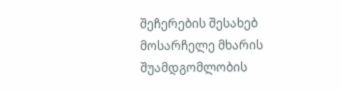შეჩერების შესახებ მოსარჩელე მხარის შუამდგომლობის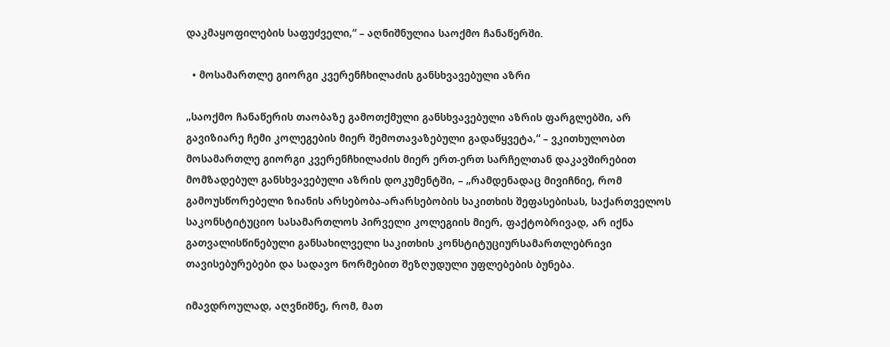დაკმაყოფილების საფუძველი,“ – აღნიშნულია საოქმო ჩანაწერში.

  • მოსამართლე გიორგი კვერენჩხილაძის განსხვავებული აზრი

„საოქმო ჩანაწერის თაობაზე გამოთქმული განსხვავებული აზრის ფარგლებში, არ გავიზიარე ჩემი კოლეგების მიერ შემოთავაზებული გადაწყვეტა,“ – ვკითხულობთ მოსამართლე გიორგი კვერენჩხილაძის მიერ ერთ-ერთ სარჩელთან დაკავშირებით მომზადებულ განსხვავებული აზრის დოკუმენტში, – „რამდენადაც მივიჩნიე, რომ გამოუსწორებელი ზიანის არსებობა-არარსებობის საკითხის შეფასებისას, საქართველოს საკონსტიტუციო სასამართლოს პირველი კოლეგიის მიერ, ფაქტობრივად, არ იქნა გათვალისწინებული განსახილველი საკითხის კონსტიტუციურსამართლებრივი თავისებურებები და სადავო ნორმებით შეზღუდული უფლებების ბუნება.

იმავდროულად, აღვნიშნე, რომ, მათ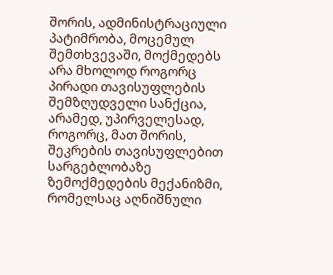შორის, ადმინისტრაციული პატიმრობა, მოცემულ შემთხვევაში, მოქმედებს არა მხოლოდ როგორც პირადი თავისუფლების შემზღუდველი სანქცია, არამედ, უპირველესად, როგორც, მათ შორის, შეკრების თავისუფლებით სარგებლობაზე ზემოქმედების მექანიზმი, რომელსაც აღნიშნული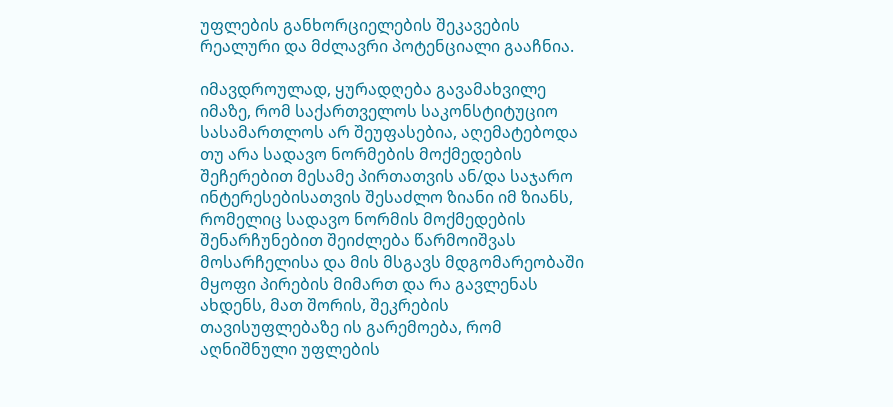უფლების განხორციელების შეკავების რეალური და მძლავრი პოტენციალი გააჩნია.

იმავდროულად, ყურადღება გავამახვილე იმაზე, რომ საქართველოს საკონსტიტუციო სასამართლოს არ შეუფასებია, აღემატებოდა თუ არა სადავო ნორმების მოქმედების შეჩერებით მესამე პირთათვის ან/და საჯარო ინტერესებისათვის შესაძლო ზიანი იმ ზიანს, რომელიც სადავო ნორმის მოქმედების შენარჩუნებით შეიძლება წარმოიშვას მოსარჩელისა და მის მსგავს მდგომარეობაში მყოფი პირების მიმართ და რა გავლენას ახდენს, მათ შორის, შეკრების თავისუფლებაზე ის გარემოება, რომ აღნიშნული უფლების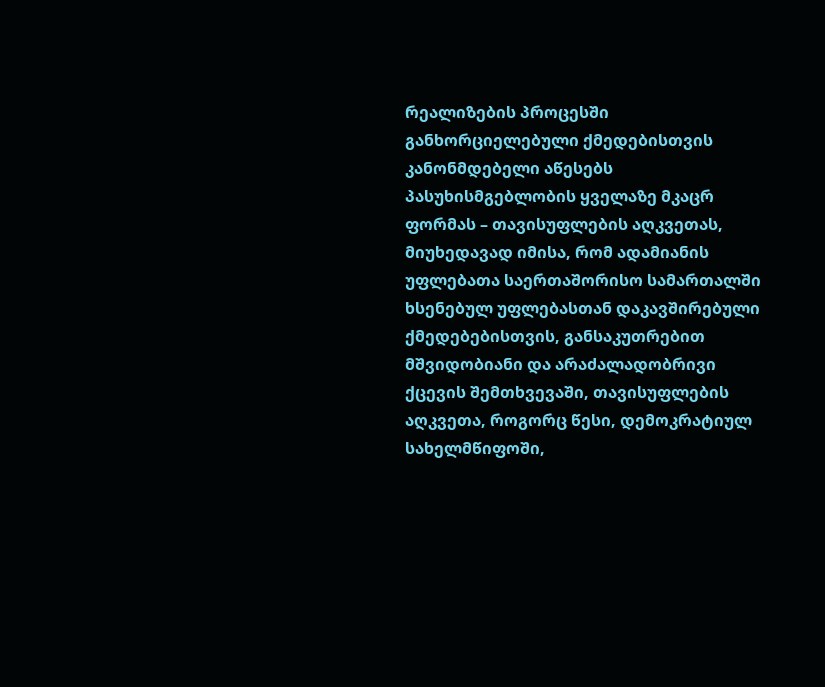რეალიზების პროცესში განხორციელებული ქმედებისთვის კანონმდებელი აწესებს პასუხისმგებლობის ყველაზე მკაცრ ფორმას – თავისუფლების აღკვეთას, მიუხედავად იმისა, რომ ადამიანის უფლებათა საერთაშორისო სამართალში ხსენებულ უფლებასთან დაკავშირებული ქმედებებისთვის, განსაკუთრებით მშვიდობიანი და არაძალადობრივი ქცევის შემთხვევაში, თავისუფლების აღკვეთა, როგორც წესი, დემოკრატიულ სახელმწიფოში,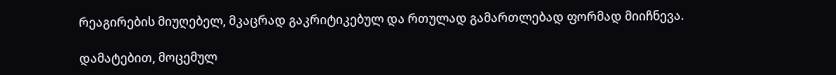რეაგირების მიუღებელ, მკაცრად გაკრიტიკებულ და რთულად გამართლებად ფორმად მიიჩნევა.

დამატებით, მოცემულ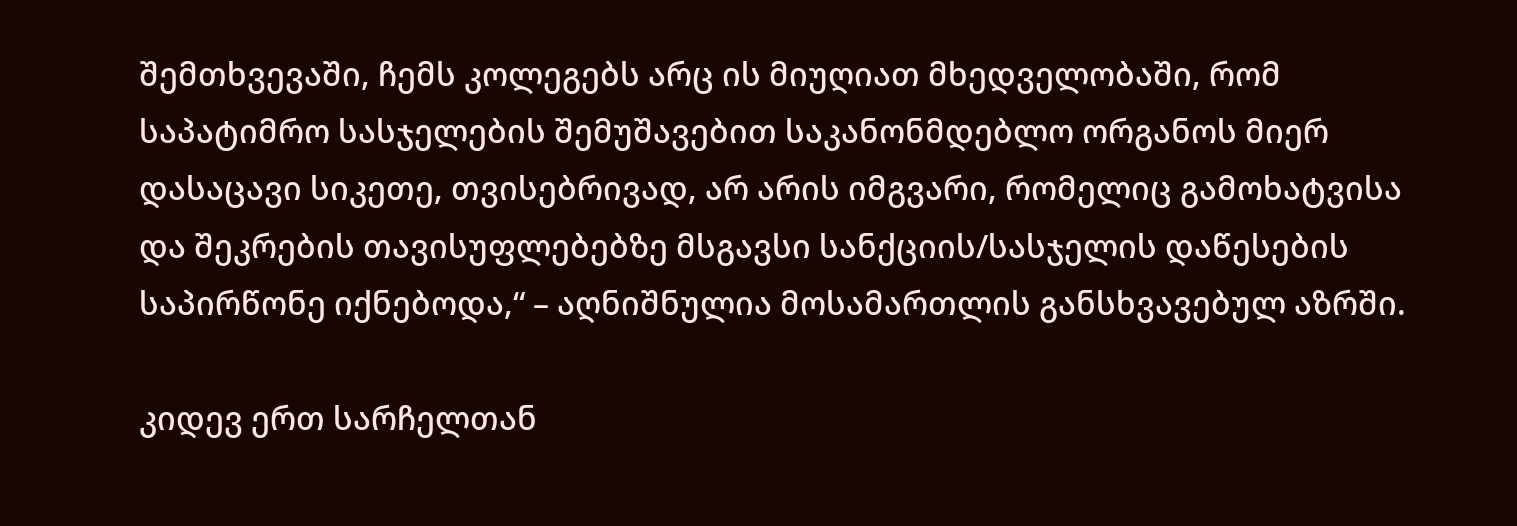შემთხვევაში, ჩემს კოლეგებს არც ის მიუღიათ მხედველობაში, რომ საპატიმრო სასჯელების შემუშავებით საკანონმდებლო ორგანოს მიერ დასაცავი სიკეთე, თვისებრივად, არ არის იმგვარი, რომელიც გამოხატვისა და შეკრების თავისუფლებებზე მსგავსი სანქციის/სასჯელის დაწესების საპირწონე იქნებოდა,“ – აღნიშნულია მოსამართლის განსხვავებულ აზრში.

კიდევ ერთ სარჩელთან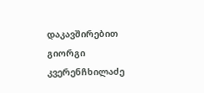დაკავშირებით გიორგი კვერენჩხილაძე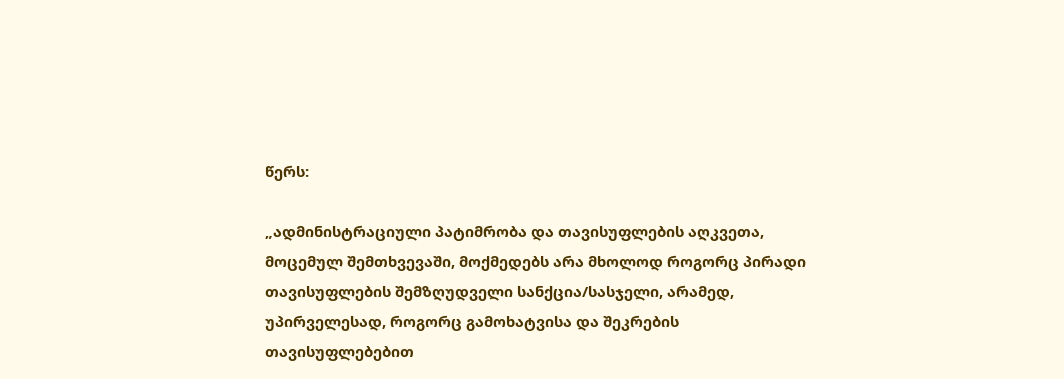წერს:

„ადმინისტრაციული პატიმრობა და თავისუფლების აღკვეთა, მოცემულ შემთხვევაში, მოქმედებს არა მხოლოდ როგორც პირადი თავისუფლების შემზღუდველი სანქცია/სასჯელი, არამედ, უპირველესად, როგორც გამოხატვისა და შეკრების თავისუფლებებით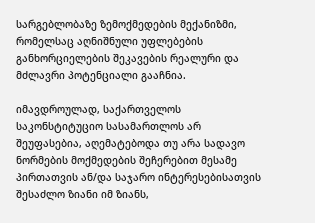სარგებლობაზე ზემოქმედების მექანიზმი, რომელსაც აღნიშნული უფლებების განხორციელების შეკავების რეალური და მძლავრი პოტენციალი გააჩნია.

იმავდროულად, საქართველოს საკონსტიტუციო სასამართლოს არ შეუფასებია, აღემატებოდა თუ არა სადავო ნორმების მოქმედების შეჩერებით მესამე პირთათვის ან/და საჯარო ინტერესებისათვის შესაძლო ზიანი იმ ზიანს,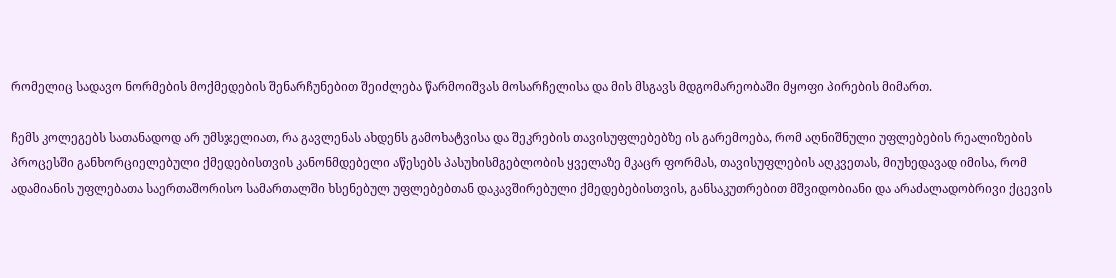რომელიც სადავო ნორმების მოქმედების შენარჩუნებით შეიძლება წარმოიშვას მოსარჩელისა და მის მსგავს მდგომარეობაში მყოფი პირების მიმართ.

ჩემს კოლეგებს სათანადოდ არ უმსჯელიათ, რა გავლენას ახდენს გამოხატვისა და შეკრების თავისუფლებებზე ის გარემოება, რომ აღნიშნული უფლებების რეალიზების პროცესში განხორციელებული ქმედებისთვის კანონმდებელი აწესებს პასუხისმგებლობის ყველაზე მკაცრ ფორმას, თავისუფლების აღკვეთას, მიუხედავად იმისა, რომ ადამიანის უფლებათა საერთაშორისო სამართალში ხსენებულ უფლებებთან დაკავშირებული ქმედებებისთვის, განსაკუთრებით მშვიდობიანი და არაძალადობრივი ქცევის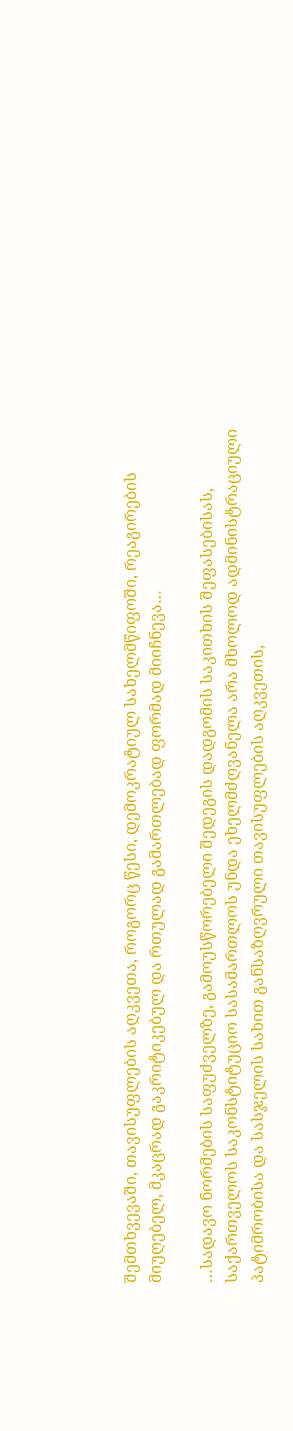შემთხვევაში, თავისუფლების აღკვეთა, როგორც წესი, დემოკრატიულ სახელმწიფოში, რეაგირების მიუღებელ, მკაცრად გაკრიტიკებულ და რთულად გამართლებად ფორმად მიიჩნევა…

…სადავო ნორმების საფუძველზე, გამოუსწორებელი შედეგის დადგომის საკითხის შეფასებისას, საქართველოს საკონსტიტუციო სასამართლოს უნდა ეხელმძღვანელა არა მხოლოდ ადმინისტრაციული პატიმრობისა და სასჯელის სახით განსაზღვრული თავისუფლების აღკვეთის,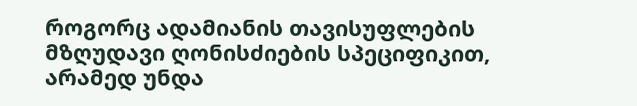როგორც ადამიანის თავისუფლების მზღუდავი ღონისძიების სპეციფიკით, არამედ უნდა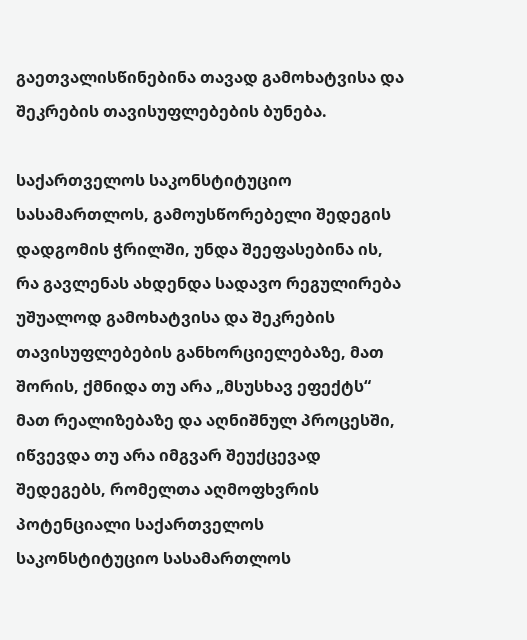გაეთვალისწინებინა თავად გამოხატვისა და შეკრების თავისუფლებების ბუნება.

საქართველოს საკონსტიტუციო სასამართლოს, გამოუსწორებელი შედეგის დადგომის ჭრილში, უნდა შეეფასებინა ის, რა გავლენას ახდენდა სადავო რეგულირება უშუალოდ გამოხატვისა და შეკრების თავისუფლებების განხორციელებაზე, მათ შორის, ქმნიდა თუ არა „მსუსხავ ეფექტს“ მათ რეალიზებაზე და აღნიშნულ პროცესში, იწვევდა თუ არა იმგვარ შეუქცევად შედეგებს, რომელთა აღმოფხვრის პოტენციალი საქართველოს საკონსტიტუციო სასამართლოს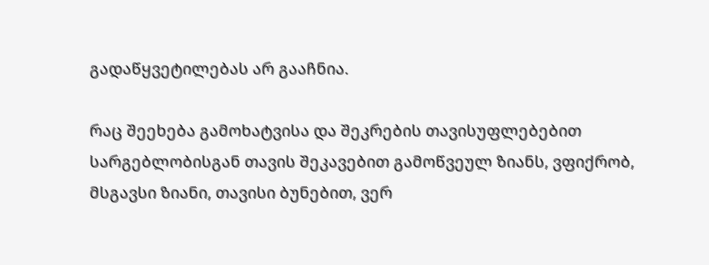გადაწყვეტილებას არ გააჩნია.

რაც შეეხება გამოხატვისა და შეკრების თავისუფლებებით სარგებლობისგან თავის შეკავებით გამოწვეულ ზიანს, ვფიქრობ, მსგავსი ზიანი, თავისი ბუნებით, ვერ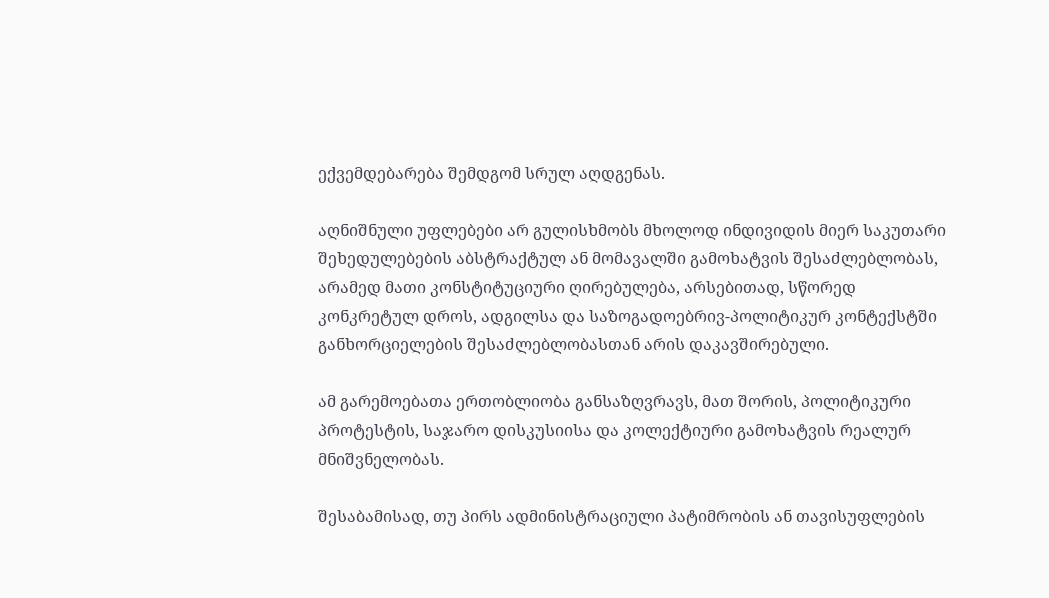ექვემდებარება შემდგომ სრულ აღდგენას.

აღნიშნული უფლებები არ გულისხმობს მხოლოდ ინდივიდის მიერ საკუთარი შეხედულებების აბსტრაქტულ ან მომავალში გამოხატვის შესაძლებლობას, არამედ მათი კონსტიტუციური ღირებულება, არსებითად, სწორედ კონკრეტულ დროს, ადგილსა და საზოგადოებრივ-პოლიტიკურ კონტექსტში განხორციელების შესაძლებლობასთან არის დაკავშირებული.

ამ გარემოებათა ერთობლიობა განსაზღვრავს, მათ შორის, პოლიტიკური პროტესტის, საჯარო დისკუსიისა და კოლექტიური გამოხატვის რეალურ მნიშვნელობას.

შესაბამისად, თუ პირს ადმინისტრაციული პატიმრობის ან თავისუფლების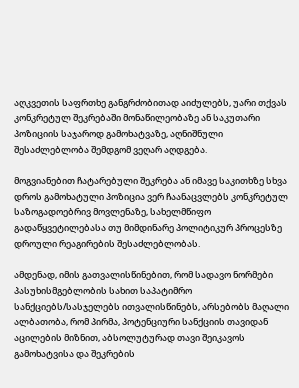აღკვეთის საფრთხე განგრძობითად აიძულებს, უარი თქვას კონკრეტულ შეკრებაში მონაწილეობაზე ან საკუთარი პოზიციის საჯაროდ გამოხატვაზე, აღნიშნული შესაძლებლობა შემდგომ ვეღარ აღდგება.

მოგვიანებით ჩატარებული შეკრება ან იმავე საკითხზე სხვა დროს გამოხატული პოზიცია ვერ ჩაანაცვლებს კონკრეტულ საზოგადოებრივ მოვლენაზე, სახელმწიფო გადაწყვეტილებასა თუ მიმდინარე პოლიტიკურ პროცესზე დროული რეაგირების შესაძლებლობას.

ამდენად, იმის გათვალისწინებით, რომ სადავო ნორმები პასუხისმგებლობის სახით საპატიმრო სანქციებს/სასჯელებს ითვალისწინებს, არსებობს მაღალი ალბათობა, რომ პირმა, პოტენციური სანქციის თავიდან აცილების მიზნით, აბსოლუტურად თავი შეიკავოს გამოხატვისა და შეკრების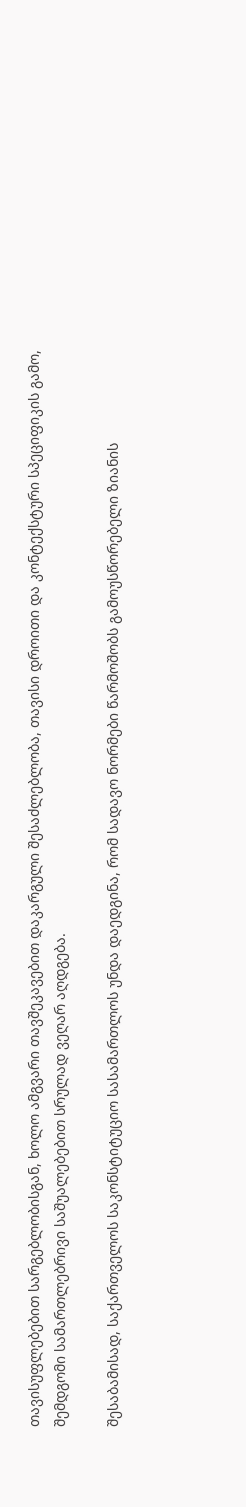თავისუფლებებით სარგებლობისგან, ხოლო ამგვარი თავშეკავებით დაკარგული შესაძლებლობა, თავისი დროითი და კონტექსტური სპეციფიკის გამო, შემდგომი სამართლებრივი საშუალებებით სრულად ვეღარ აღდგება.

შესაბამისად, საქართველოს საკონსტიტუციო სასამართლოს უნდა დაედგინა, რომ სადავო ნორმები წარმოშობს გამოუსწორებელი ზიანის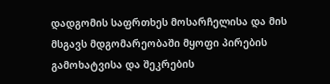დადგომის საფრთხეს მოსარჩელისა და მის მსგავს მდგომარეობაში მყოფი პირების გამოხატვისა და შეკრების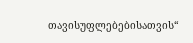თავისუფლებებისათვის“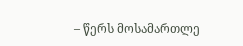– წერს მოსამართლე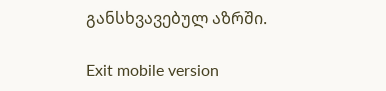განსხვავებულ აზრში.

Exit mobile version